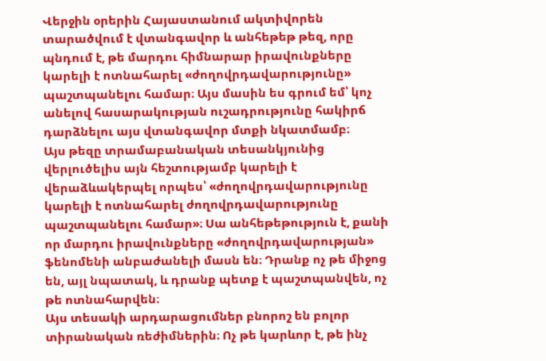Վերջին օրերին Հայաստանում ակտիվորեն տարածվում է վտանգավոր և անհեթեթ թեզ, որը պնդում է, թե մարդու հիմնարար իրավունքները կարելի է ոտնահարել «ժողովրդավարությունը» պաշտպանելու համար։ Այս մասին ես գրում եմ՝ կոչ անելով հասարակության ուշադրությունը հակիրճ դարձնելու այս վտանգավոր մտքի նկատմամբ։
Այս թեզը տրամաբանական տեսանկյունից վերլուծելիս այն հեշտությամբ կարելի է վերաձևակերպել որպես՝ «ժողովրդավարությունը կարելի է ոտնահարել ժողովրդավարությունը պաշտպանելու համար»։ Սա անհեթեթություն է, քանի որ մարդու իրավունքները «ժողովրդավարության» ֆենոմենի անբաժանելի մասն են։ Դրանք ոչ թե միջոց են, այլ նպատակ, և դրանք պետք է պաշտպանվեն, ոչ թե ոտնահարվեն։
Այս տեսակի արդարացումներ բնորոշ են բոլոր տիրանական ռեժիմներին։ Ոչ թե կարևոր է, թե ինչ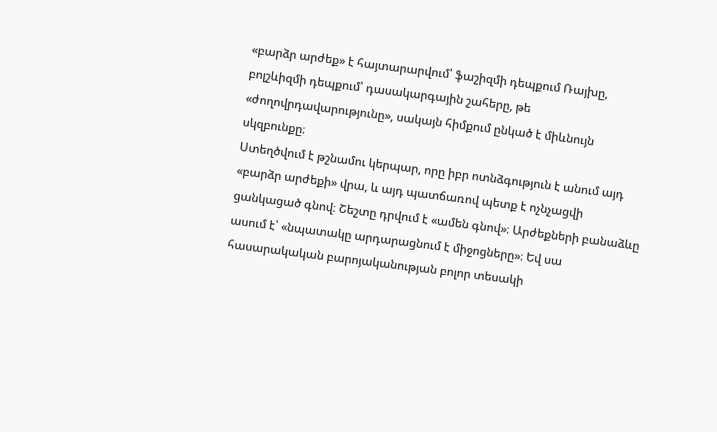«բարձր արժեք» է հայտարարվում՝ ֆաշիզմի դեպքում Ռայխը, բոլշևիզմի դեպքում՝ դասակարգային շահերը, թե «ժողովրդավարությունը», սակայն հիմքում ընկած է միևնույն սկզբունքը։
Ստեղծվում է թշնամու կերպար, որը իբր ոտնձգություն է անում այդ «բարձր արժեքի» վրա, և այդ պատճառով պետք է ոչնչացվի ցանկացած գնով։ Շեշտը դրվում է «ամեն գնով»։ Արժեքների բանաձևը ասում է՝ «նպատակը արդարացնում է միջոցները»։ Եվ սա հասարակական բարոյականության բոլոր տեսակի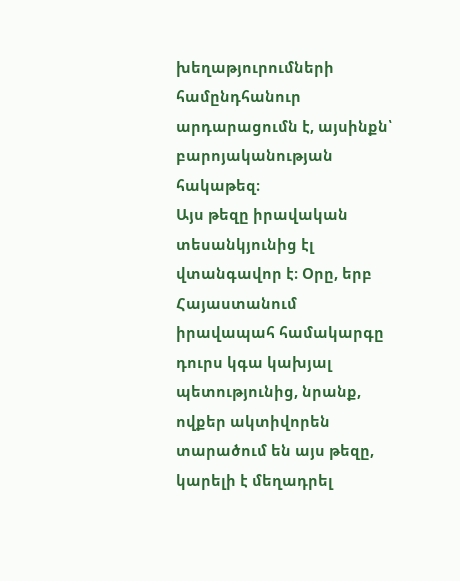խեղաթյուրումների համընդհանուր արդարացումն է, այսինքն՝ բարոյականության հակաթեզ։
Այս թեզը իրավական տեսանկյունից էլ վտանգավոր է։ Օրը, երբ Հայաստանում իրավապահ համակարգը դուրս կգա կախյալ պետությունից, նրանք, ովքեր ակտիվորեն տարածում են այս թեզը, կարելի է մեղադրել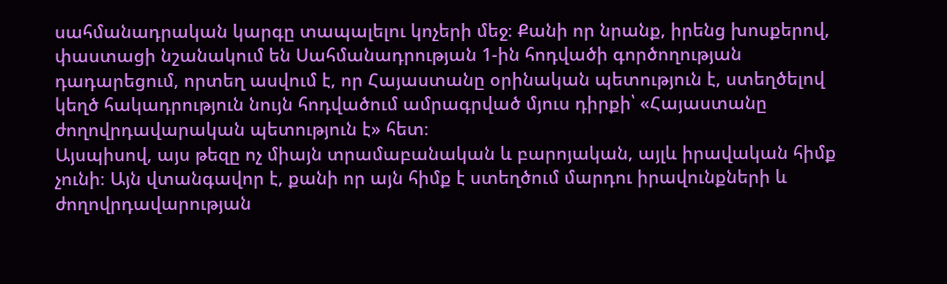սահմանադրական կարգը տապալելու կոչերի մեջ։ Քանի որ նրանք, իրենց խոսքերով, փաստացի նշանակում են Սահմանադրության 1-ին հոդվածի գործողության դադարեցում, որտեղ ասվում է, որ Հայաստանը օրինական պետություն է, ստեղծելով կեղծ հակադրություն նույն հոդվածում ամրագրված մյուս դիրքի՝ «Հայաստանը ժողովրդավարական պետություն է» հետ։
Այսպիսով, այս թեզը ոչ միայն տրամաբանական և բարոյական, այլև իրավական հիմք չունի։ Այն վտանգավոր է, քանի որ այն հիմք է ստեղծում մարդու իրավունքների և ժողովրդավարության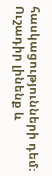հասկացությունների դեմ։ Ուշադիր լինենք և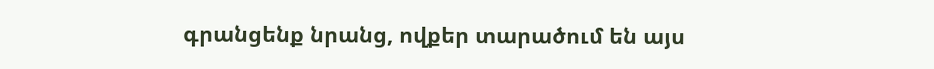գրանցենք նրանց, ովքեր տարածում են այս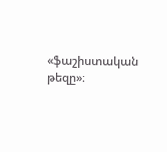«ֆաշիստական թեզը»։